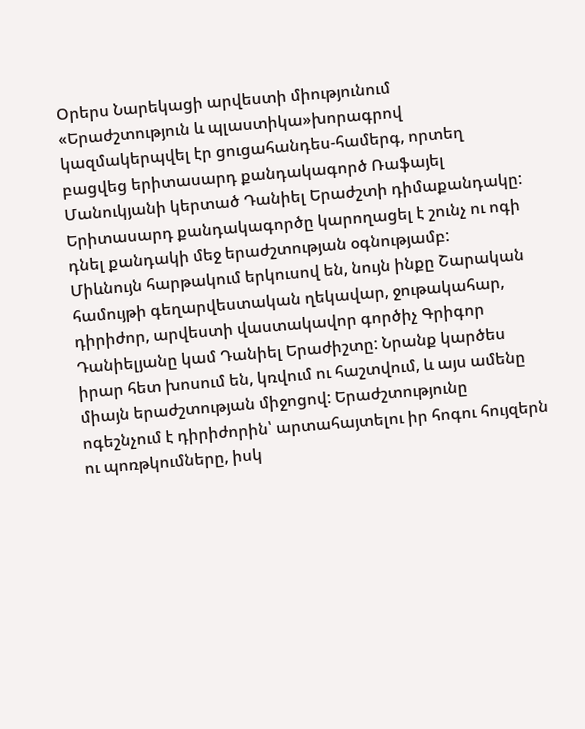Օրերս Նարեկացի արվեստի միությունում «Երաժշտություն և պլաստիկա»խորագրով կազմակերպվել էր ցուցահանդես-համերգ, որտեղ բացվեց երիտասարդ քանդակագործ Ռաֆայել Մանուկյանի կերտած Դանիել Երաժշտի դիմաքանդակը: Երիտասարդ քանդակագործը կարողացել է շունչ ու ոգի դնել քանդակի մեջ երաժշտության օգնությամբ:
Միևնույն հարթակում երկուսով են, նույն ինքը Շարական համույթի գեղարվեստական ղեկավար, ջութակահար, դիրիժոր, արվեստի վաստակավոր գործիչ Գրիգոր Դանիելյանը կամ Դանիել Երաժիշտը: Նրանք կարծես իրար հետ խոսում են, կռվում ու հաշտվում, և այս ամենը միայն երաժշտության միջոցով: Երաժշտությունը ոգեշնչում է դիրիժորին՝ արտահայտելու իր հոգու հույզերն ու պոռթկումները, իսկ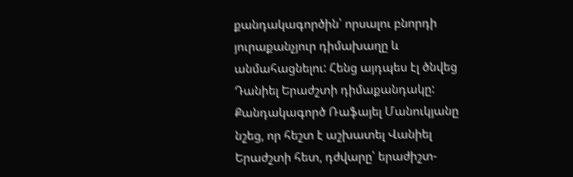քանդակագործին՝ որսալու բնորդի յուրաքանչյուր դիմախաղը և անմահացնելու: Հենց այդպես էլ ծնվեց Դանիել Երաժշտի դիմաքանդակը: Քանդակագործ Ռաֆայել Մանուկյանը նշեց, որ հեշտ է աշխատել Վանիել Երաժշտի հետ, դժվարը՝ երաժիշտ-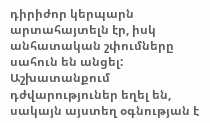դիրիժոր կերպարն արտահայտելն էր, իսկ անհատական շփումները սահուն են անցել:
Աշխատանքում դժվարություներ եղել են, սակայն այստեղ օգնության է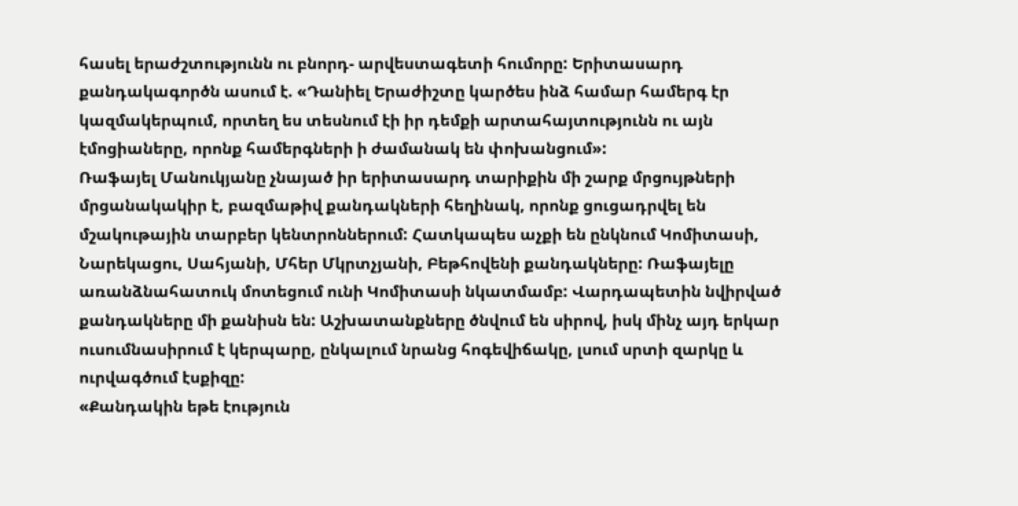հասել երաժշտությունն ու բնորդ- արվեստագետի հումորը: Երիտասարդ քանդակագործն ասում է. «Դանիել Երաժիշտը կարծես ինձ համար համերգ էր կազմակերպում, որտեղ ես տեսնում էի իր դեմքի արտահայտությունն ու այն էմոցիաները, որոնք համերգների ի ժամանակ են փոխանցում»:
Ռաֆայել Մանուկյանը չնայած իր երիտասարդ տարիքին մի շարք մրցույթների մրցանակակիր է, բազմաթիվ քանդակների հեղինակ, որոնք ցուցադրվել են մշակութային տարբեր կենտրոններում: Հատկապես աչքի են ընկնում Կոմիտասի, Նարեկացու, Սահյանի, Մհեր Մկրտչյանի, Բեթհովենի քանդակները: Ռաֆայելը առանձնահատուկ մոտեցում ունի Կոմիտասի նկատմամբ: Վարդապետին նվիրված քանդակները մի քանիսն են: Աշխատանքները ծնվում են սիրով, իսկ մինչ այդ երկար ուսումնասիրում է կերպարը, ընկալում նրանց հոգեվիճակը, լսում սրտի զարկը և ուրվագծում էսքիզը:
«Քանդակին եթե էություն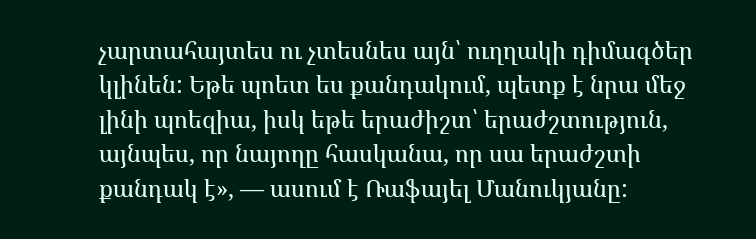չարտահայտես ու չտեսնես այն՝ ուղղակի դիմագծեր կլինեն: Եթե պոետ ես քանդակում, պետք է նրա մեջ լինի պոեզիա, իսկ եթե երաժիշտ՝ երաժշտություն, այնպես, որ նայողը հասկանա, որ սա երաժշտի քանդակ է», — ասում է Ռաֆայել Մանուկյանը: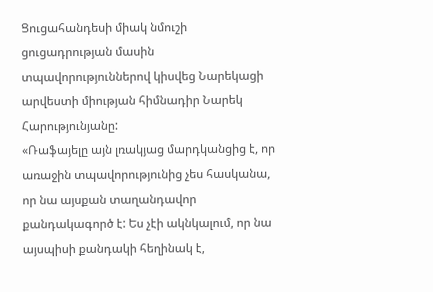Ցուցահանդեսի միակ նմուշի ցուցադրության մասին տպավորություններով կիսվեց Նարեկացի արվեստի միության հիմնադիր Նարեկ Հարությունյանը:
«Ռաֆայելը այն լռակյաց մարդկանցից է, որ առաջին տպավորությունից չես հասկանա, որ նա այսքան տաղանդավոր քանդակագործ է: Ես չէի ակնկալում, որ նա այսպիսի քանդակի հեղինակ է,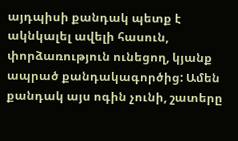այդպիսի քանդակ պետք է ակնկալել ավելի հասուն, փորձառություն ունեցող, կյանք ապրած քանդակագործից: Ամեն քանդակ այս ոգին չունի, շատերը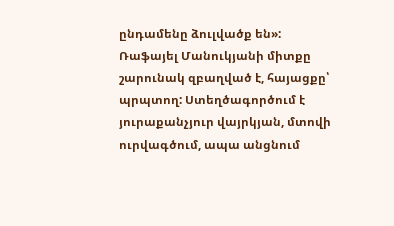ընդամենը ձուլվածք են»:
Ռաֆայել Մանուկյանի միտքը շարունակ զբաղված է, հայացքը՝ պրպտող: Ստեղծագործում է յուրաքանչյուր վայրկյան, մտովի ուրվագծում, ապա անցնում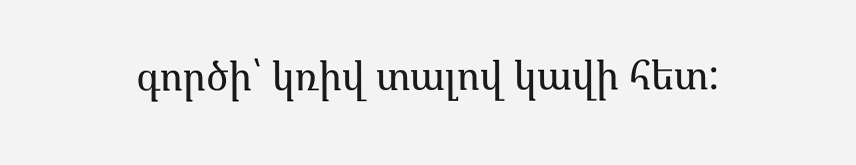գործի՝ կռիվ տալով կավի հետ: